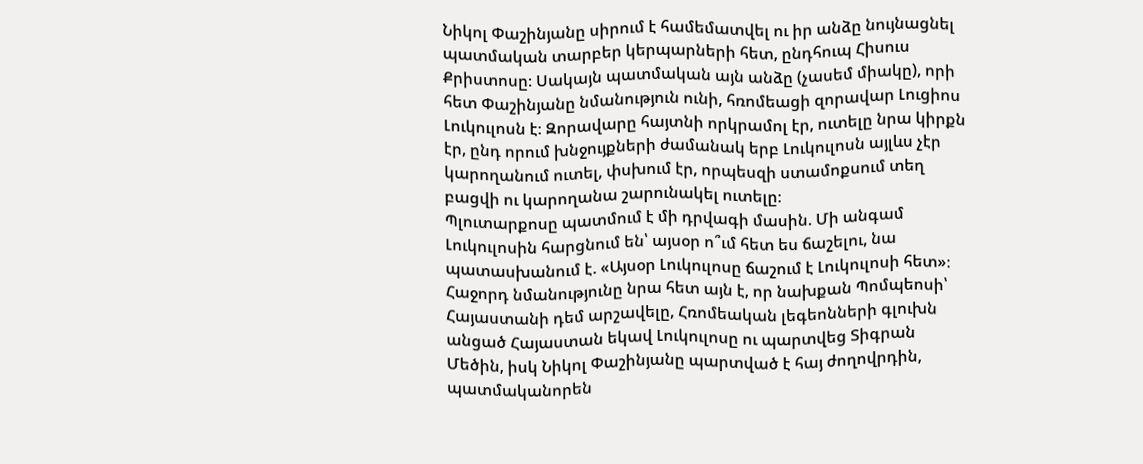Նիկոլ Փաշինյանը սիրում է համեմատվել ու իր անձը նույնացնել պատմական տարբեր կերպարների հետ, ընդհուպ Հիսուս Քրիստոսը։ Սակայն պատմական այն անձը (չասեմ միակը), որի հետ Փաշինյանը նմանություն ունի, հռոմեացի զորավար Լուցիոս Լուկուլոսն է։ Զորավարը հայտնի որկրամոլ էր, ուտելը նրա կիրքն էր, ընդ որում խնջույքների ժամանակ երբ Լուկուլոսն այլևս չէր կարողանում ուտել, փսխում էր, որպեսզի ստամոքսում տեղ բացվի ու կարողանա շարունակել ուտելը։
Պլուտարքոսը պատմում է մի դրվագի մասին. Մի անգամ Լուկուլոսին հարցնում են՝ այսօր ո՞ւմ հետ ես ճաշելու, նա պատասխանում է. «Այսօր Լուկուլոսը ճաշում է Լուկուլոսի հետ»։
Հաջորդ նմանությունը նրա հետ այն է, որ նախքան Պոմպեոսի՝ Հայաստանի դեմ արշավելը, Հռոմեական լեգեոնների գլուխն անցած Հայաստան եկավ Լուկուլոսը ու պարտվեց Տիգրան Մեծին, իսկ Նիկոլ Փաշինյանը պարտված է հայ ժողովրդին, պատմականորեն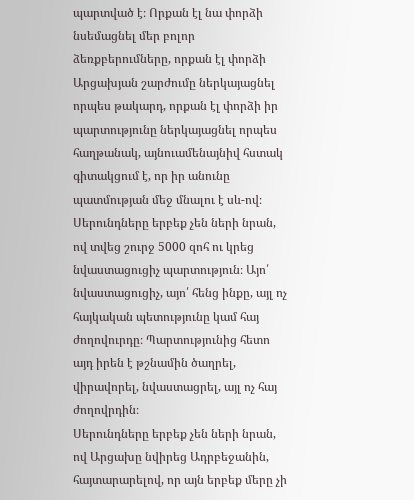պարտված է։ Որքան էլ նա փորձի նսեմացնել մեր բոլոր ձեռքբերումները, որքան էլ փորձի Արցախյան շարժումը ներկայացնել որպես թակարդ, որքան էլ փորձի իր պարտությունը ներկայացնել որպես հաղթանակ, այնուամենայնիվ հստակ գիտակցում է, որ իր անունը պատմության մեջ մնալու է սև-ով։
Սերունդները երբեք չեն ների նրան, ով տվեց շուրջ 5000 զոհ ու կրեց նվաստացուցիչ պարտություն։ Այո՛ նվաստացուցիչ, այո՛ հենց ինքը, այլ ոչ հայկական պետությունը կամ հայ ժողովուրդը։ Պարտությունից հետո այդ իրեն է թշնամին ծաղրել, վիրավորել, նվաստացրել, այլ ոչ հայ ժողովրդին։
Սերունդները երբեք չեն ների նրան, ով Արցախը նվիրեց Ադրբեջանին, հայտարարելով, որ այն երբեք մերը չի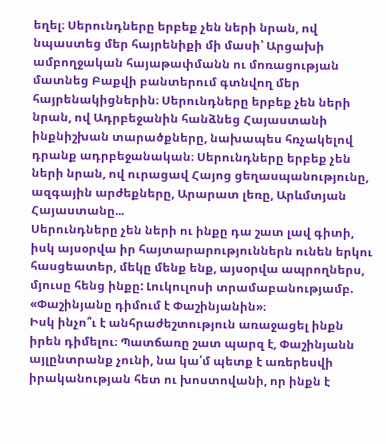եղել։ Սերունդները երբեք չեն ների նրան, ով նպաստեց մեր հայրենիքի մի մասի՝ Արցախի ամբողջական հայաթափմանն ու մոռացության մատնեց Բաքվի բանտերում գտնվող մեր հայրենակիցներին։ Սերունդները երբեք չեն ների նրան, ով Ադրբեջանին հանձնեց Հայաստանի ինքնիշխան տարածքները, նախապես հռչակելով դրանք ադրբեջանական։ Սերունդները երբեք չեն ների նրան, ով ուրացավ Հայոց ցեղասպանությունը, ազգային արժեքները, Արարատ լեռը, Արևմտյան Հայաստանը...
Սերունդները չեն ների ու ինքը դա շատ լավ գիտի, իսկ այսօրվա իր հայտարարություններն ունեն երկու հասցեատեր, մեկը մենք ենք, այսօրվա ապրողներս, մյուսը հենց ինքը: Լուկուլոսի տրամաբանությամբ. «Փաշինյանը դիմում է Փաշինյանին»։
Իսկ ինչո՞ւ է անհրաժեշտություն առաջացել ինքն իրեն դիմելու։ Պատճառը շատ պարզ է, Փաշինյանն այլընտրանք չունի, նա կա՛մ պետք է առերեսվի իրականության հետ ու խոստովանի, որ ինքն է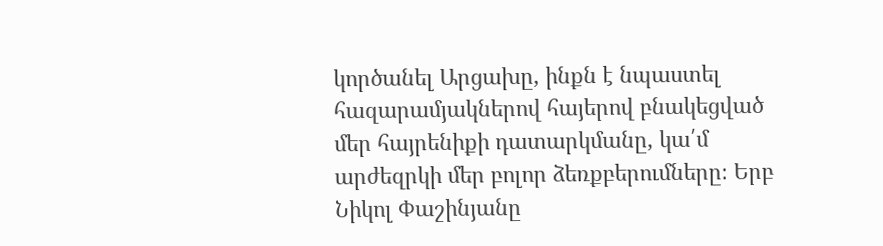կործանել Արցախը, ինքն է նպաստել հազարամյակներով հայերով բնակեցված մեր հայրենիքի դատարկմանը, կա՛մ արժեզրկի մեր բոլոր ձեռքբերումները։ Երբ Նիկոլ Փաշինյանը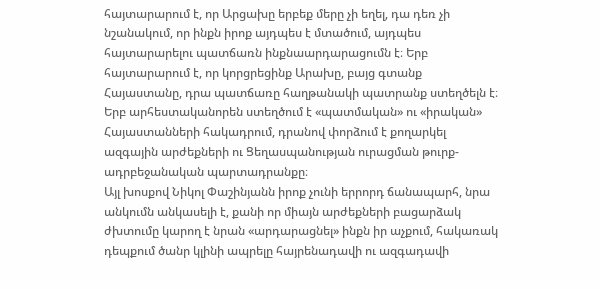հայտարարում է, որ Արցախը երբեք մերը չի եղել, դա դեռ չի նշանակում, որ ինքն իրոք այդպես է մտածում, այդպես հայտարարելու պատճառն ինքնաարդարացումն է։ Երբ հայտարարում է, որ կորցրեցինք Արախը, բայց գտանք Հայաստանը, դրա պատճառը հաղթանակի պատրանք ստեղծելն է։ Երբ արհեստականորեն ստեղծում է «պատմական» ու «իրական» Հայաստանների հակադրում, դրանով փորձում է քողարկել ազգային արժեքների ու Ցեղասպանության ուրացման թուրք-ադրբեջանական պարտադրանքը։
Այլ խոսքով Նիկոլ Փաշինյանն իրոք չունի երրորդ ճանապարհ, նրա անկումն անկասելի է, քանի որ միայն արժեքների բացարձակ ժխտումը կարող է նրան «արդարացնել» ինքն իր աչքում, հակառակ դեպքում ծանր կլինի ապրելը հայրենադավի ու ազգադավի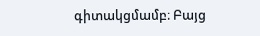գիտակցմամբ։ Բայց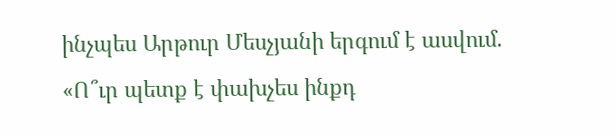ինչպես Արթուր Մեսչյանի երգում է ասվում. «Ո՞ւր պետք է փախչես ինքդ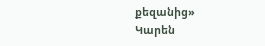քեզանից»
Կարեն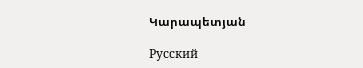Կարապետյան

Русский